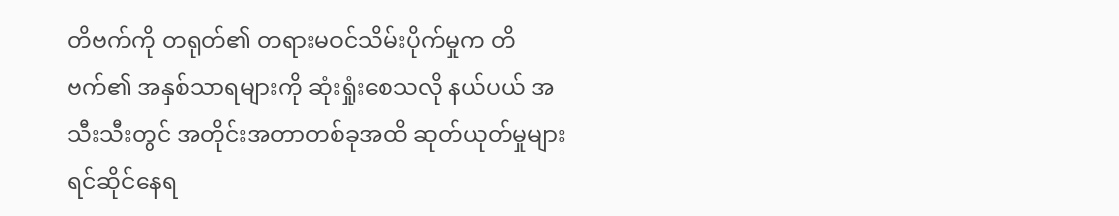တိဗက်ကို တရုတ်၏ တရားမဝင်သိမ်းပိုက်မှုက တိဗက်၏ အနှစ်သာရများကို ဆုံးရှုံးစေသလို နယ်ပယ် အသီးသီးတွင် အတိုင်းအတာတစ်ခုအထိ ဆုတ်ယုတ်မှုများ ရင်ဆိုင်နေရ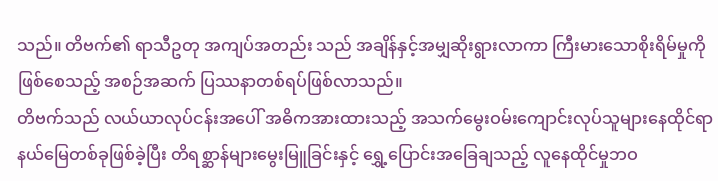သည်။ တိဗက်၏ ရာသီဥတု အကျပ်အတည်း သည် အချိန်နှင့်အမျှဆိုးရွားလာကာ ကြီးမားသောစိုးရိမ်မှုကို ဖြစ်စေသည့် အစဉ်အဆက် ပြဿနာတစ်ရပ်ဖြစ်လာသည်။
တိဗက်သည် လယ်ယာလုပ်ငန်းအပေါ် အဓိကအားထားသည့် အသက်မွေးဝမ်းကျောင်းလုပ်သူများနေထိုင်ရာ နယ်မြေတစ်ခုဖြစ်ခဲ့ပြီး တိရစ္ဆာန်များမွေးမြူခြင်းနှင့် ရွှေ့ပြောင်းအခြေချသည့် လူနေထိုင်မှုဘဝ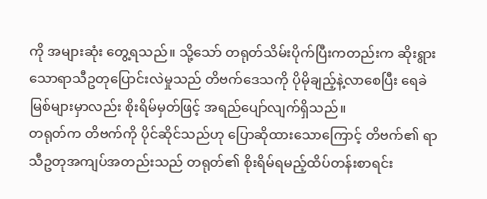ကို အများဆုံး တွေ့ရသည်။ သို့သော် တရုတ်သိမ်းပိုက်ပြီးကတည်းက ဆိုးရွားသောရာသီဥတုပြောင်းလဲမှုသည် တိဗက်ဒေသကို ပိုမိုချည့်နဲ့လာစေပြီး ရေခဲမြစ်များမှာလည်း စိုးရိမ်မှတ်ဖြင့် အရည်ပျော်လျက်ရှိသည်။
တရုတ်က တိဗက်ကို ပိုင်ဆိုင်သည်ဟု ပြောဆိုထားသောကြောင့် တိဗက်၏ ရာသီဥတုအကျပ်အတည်းသည် တရုတ်၏ စိုးရိမ်ရမည့်ထိပ်တန်းစာရင်း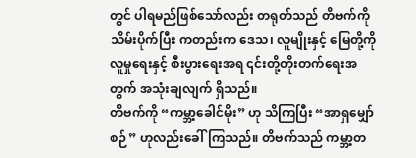တွင် ပါရမည်ဖြစ်သော်လည်း တရုတ်သည် တိဗက်ကို သိမ်းပိုက်ပြီး ကတည်းက ဒေသ၊ လူမျိုးနှင့် မြေတို့ကို လူမှုရေးနှင့် စီးပွားရေးအရ ၎င်းတို့တိုးတက်ရေးအတွက် အသုံးချလျက် ရှိသည်။
တိဗက်ကို “ကမ္ဘာ့ခေါင်မိုး” ဟု သိကြပြီး “အာရှမျှော်စဉ်” ဟုလည်းခေါ်ကြသည်။ တိဗက်သည် ကမ္ဘာ့တ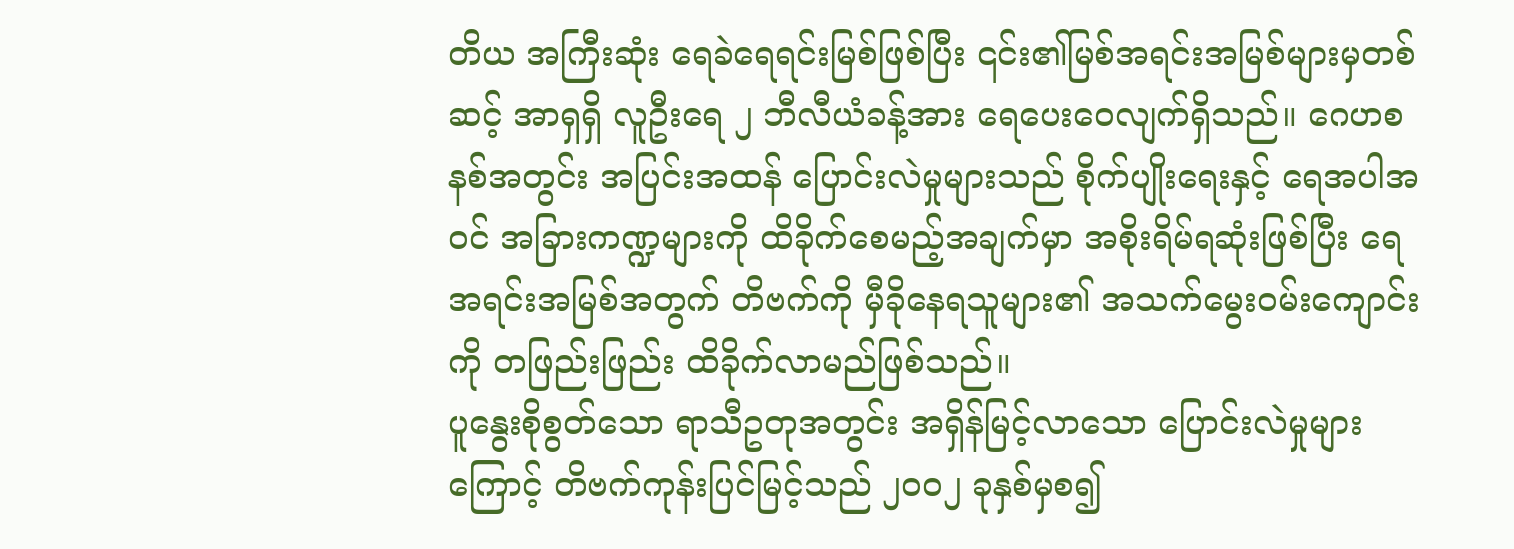တိယ အကြီးဆုံး ရေခဲရေရင်းမြစ်ဖြစ်ပြီး ၎င်း၏မြစ်အရင်းအမြစ်များမှတစ်ဆင့် အာရှရှိ လူဦးရေ ၂ ဘီလီယံခန့်အား ရေပေးဝေလျက်ရှိသည်။ ဂေဟစနစ်အတွင်း အပြင်းအထန် ပြောင်းလဲမှုများသည် စိုက်ပျိုးရေးနှင့် ရေအပါအဝင် အခြားကဏ္ဍများကို ထိခိုက်စေမည့်အချက်မှာ အစိုးရိမ်ရဆုံးဖြစ်ပြီး ရေအရင်းအမြစ်အတွက် တိဗက်ကို မှီခိုနေရသူများ၏ အသက်မွေးဝမ်းကျောင်းကို တဖြည်းဖြည်း ထိခိုက်လာမည်ဖြစ်သည်။
ပူနွေးစိုစွတ်သော ရာသီဥတုအတွင်း အရှိန်မြင့်လာသော ပြောင်းလဲမှုများကြောင့် တိဗက်ကုန်းပြင်မြင့်သည် ၂၀၀၂ ခုနှစ်မှစ၍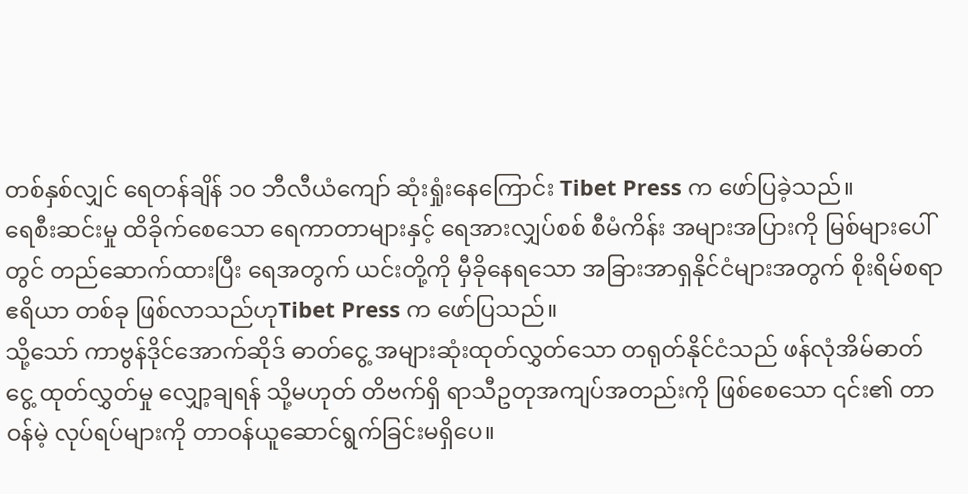တစ်နှစ်လျှင် ရေတန်ချိန် ၁၀ ဘီလီယံကျော် ဆုံးရှုံးနေကြောင်း Tibet Press က ဖော်ပြခဲ့သည်။
ရေစီးဆင်းမှု ထိခိုက်စေသော ရေကာတာများနှင့် ရေအားလျှပ်စစ် စီမံကိန်း အများအပြားကို မြစ်များပေါ်တွင် တည်ဆောက်ထားပြီး ရေအတွက် ယင်းတို့ကို မှီခိုနေရသော အခြားအာရှနိုင်ငံများအတွက် စိုးရိမ်စရာ ဧရိယာ တစ်ခု ဖြစ်လာသည်ဟုTibet Press က ဖော်ပြသည်။
သို့သော် ကာဗွန်ဒိုင်အောက်ဆိုဒ် ဓာတ်ငွေ့ အများဆုံးထုတ်လွှတ်သော တရုတ်နိုင်ငံသည် ဖန်လုံအိမ်ဓာတ်ငွေ့ ထုတ်လွှတ်မှု လျှော့ချရန် သို့မဟုတ် တိဗက်ရှိ ရာသီဥတုအကျပ်အတည်းကို ဖြစ်စေသော ၎င်း၏ တာဝန်မဲ့ လုပ်ရပ်များကို တာဝန်ယူဆောင်ရွက်ခြင်းမရှိပေ။